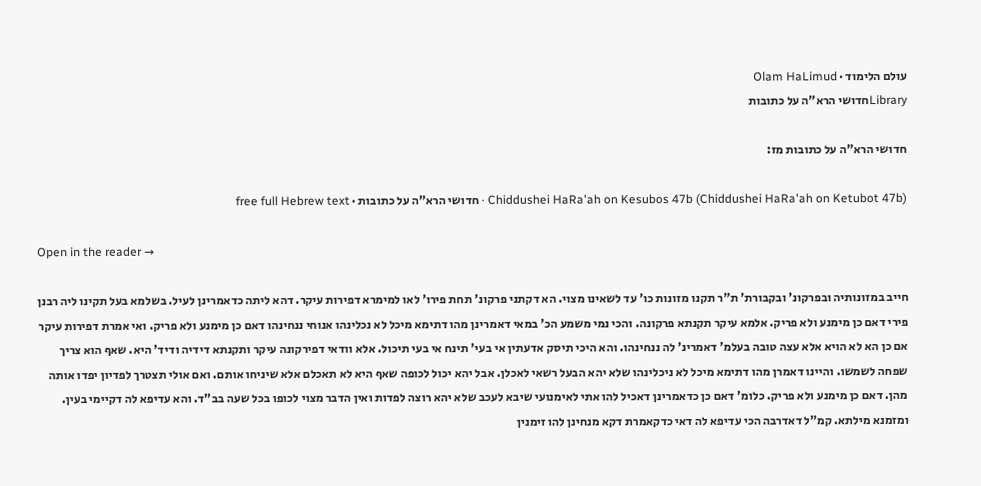עולם הלימוד · Olam HaLimud
Libraryחדושי הרא"ה על כתובות

חדושי הרא"ה על כתובות מז:

Chiddushei HaRa'ah on Kesubos 47b (Chiddushei HaRa'ah on Ketubot 47b) · חדושי הרא"ה על כתובות · free full Hebrew text

Open in the reader →

חייב במזונותיה ובפרקונ' ובקבורת' ת"ר תקנו מזונות כו' עד לשאינו מצוי. הא דקתני פרקונ' תחת פירו' לאו למימרא דפירות עיקר. דהא ליתה כדאמרינן לעיל. בשלמא בעל תקינו ליה רבנן פירי דאם כן מימנע ולא פריק. אלמא עיקר תקנתא פרקונה. והכי נמי משמע הכ' במאי דאמרינן מהו דתימא מיכל לא נכלינהו אנוחי ננחינהו דאם כן מימנע ולא פריק. ואי אמרת דפירות עיקר אם כן הא לא הויא אלא עצה טובה בעלמ' דאמרינ' לה ננחינהו. והא היכי תיסק אדעתין אי בעי' תינח אי בעי תיכול. אלא וודאי דפירקונה עיקר ותקנתא דידיה ודיד' היא. שאף הוא צריך שפחה לשמשו. והיינו דאמרן מהו דתימא מיכל לא ניכלינהו שלא יהא הבעל רשאי לאכלן. אבל יהא יכול לכופה שאף היא לא תאכלם אלא שיניחו אותם. ואם אולי תצטרך לפדיון יפדו אותה מהן. דאם כן מימנע ולא פריק. כלומ' דאם כן כדאמרינן דאכיל להו אתי לאימנועי שיבא לעכב שלא יהא רוצה לפדות ואין הדבר מצוי לכופו בכל שעה בב"ד. והא עדיפא לה דקיימי בעין. ומזמנא מילתא. קמ"ל דאדרבה הכי עדיפא לה דאי כדקאמרת דקא מנחינן להו זימנין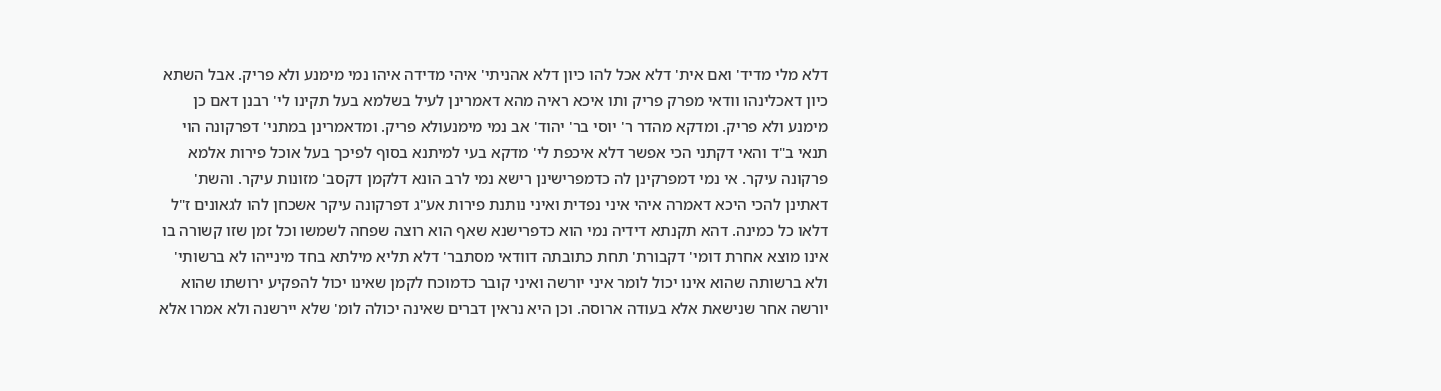דלא מלי מדיד' ואם אית' דלא אכל להו כיון דלא אהניתי' איהי מדידה איהו נמי מימנע ולא פריק. אבל השתא כיון דאכלינהו וודאי מפרק פריק ותו איכא ראיה מהא דאמרינן לעיל בשלמא בעל תקינו לי' רבנן דאם כן מימנע ולא פריק. ומדקא מהדר ר' יוסי בר' יהוד' אב נמי מימנעולא פריק. ומדאמרינן במתני' דפרקונה הוי תנאי ב"ד והאי דקתני הכי אפשר דלא איכפת לי' מדקא בעי למיתנא בסוף לפיכך בעל אוכל פירות אלמא פרקונה עיקר. אי נמי דמפרקינן לה כדמפרישינן רישא נמי לרב הונא דלקמן דקסב' מזונות עיקר. והשת' דאתינן להכי היכא דאמרה איהי איני נפדית ואיני נותנת פירות אע"ג דפרקונה עיקר אשכחן להו לגאונים ז"ל דלאו כל כמינה. דהא תקנתא דידיה נמי הוא כדפרישנא שאף הוא רוצה שפחה לשמשו וכל זמן שזו קשורה בו אינו מוצא אחרת דומי' דקבורת' תחת כתובתה דוודאי מסתבר' דלא תליא מילתא בחד מינייהו לא ברשותי' ולא ברשותה שהוא אינו יכול לומר איני יורשה ואיני קובר כדמוכח לקמן שאינו יכול להפקיע ירושתו שהוא יורשה אחר שנישאת אלא בעודה ארוסה. וכן היא נראין דברים שאינה יכולה לומ' שלא יירשנה ולא אמרו אלא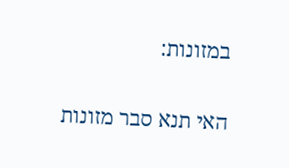במזונות:

האי תנא סבר מזונות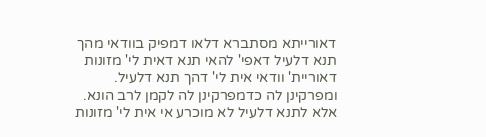דאורייתא מסתברא דלאו דמפיק בוודאי מהך תנא דלעיל דאפי' להאי תנא דאית לי' מזונות דאוריית' וודאי אית לי' דהך תנא דלעיל. ומפרקינן לה כדמפרקינן לה לקמן לרב הונא. אלא לתנא דלעיל לא מוכרע אי אית לי' מזונות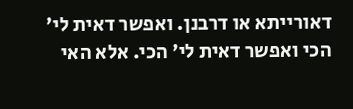דאורייתא או דרבנן. ואפשר דאית לי' הכי ואפשר דאית לי' הכי. אלא האי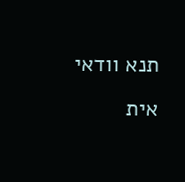תנא וודאי אית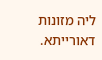ליה מזונות דאורייתא.